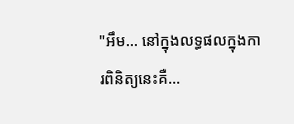"អឹម... នៅក្នុងលទ្ធផលក្នុងការពិនិត្យនេះគឺ...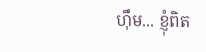ហ៊ឹម... ខ្ញុំពិត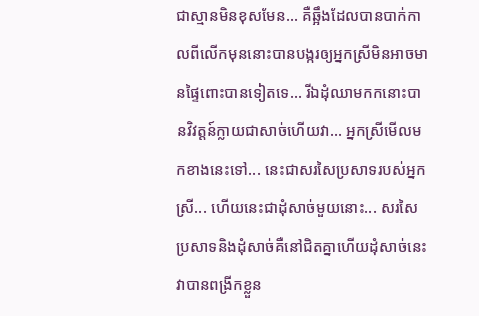ជាស្មានមិនខុសមែន... គឺឆ្អឹងដែលបានបាក់កាលពីលើកមុននោះបានបង្ករឲ្យអ្នកស្រីមិនអាចមានផ្ទៃពោះបានទៀតទេ... រីឯដុំឈាមកកនោះបានវិវត្តន៍ក្លាយជាសាច់ហើយវា... អ្នកស្រីមើលមកខាងនេះទៅ... នេះជាសរសៃប្រសាទរបស់អ្នកស្រី... ហើយនេះជាដុំសាច់មួយនោះ... សរសៃប្រសាទនិងដុំសាច់គឺនៅជិតគ្នាហើយដុំសាច់នេះវាបានពង្រីកខ្លួន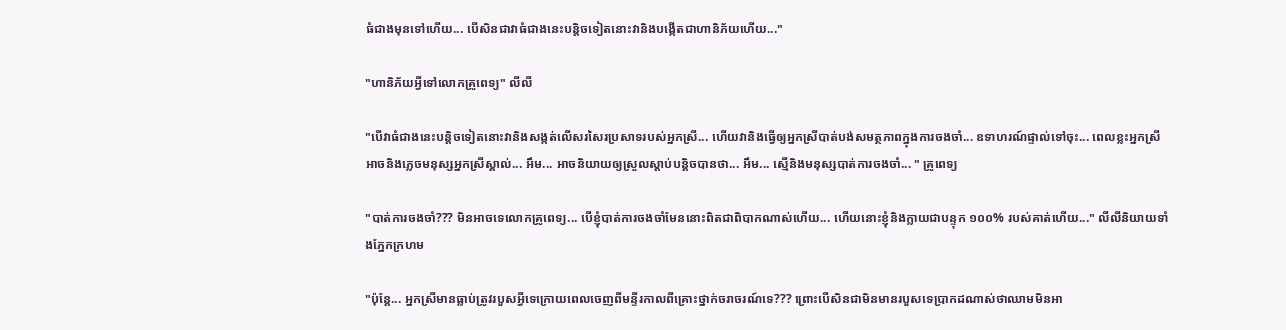ធំជាងមុនទៅហើយ... បើសិនជាវាធំជាងនេះបន្តិចទៀតនោះវានិងបង្កើតជាហានិភ័យហើយ..."

"ហានិភ័យអ្វីទៅលោកគ្រូពេទ្យ" លីលី

"បើវាធំជាងនេះបន្តិចទៀតនោះវានិងសង្កត់លើសរសៃរប្រសាទរបស់អ្នកស្រី... ហើយវានិងធ្វើឲ្យអ្នកស្រីបាត់បង់សមត្ថភាពក្នុងការចងចាំ... ឧទាហរណ៍ផ្ទាល់ទៅចុះ... ពេលខ្លះអ្នកស្រីអាចនិងភ្លេចមនុស្សអ្នកស្រីស្គាល់... អឹម... អាចនិយាយឲ្យស្រួលស្ដាប់បន្តិចបានថា... អឹម... ស្មើនិងមនុស្សបាត់ការចងចាំ... " គ្រូពេទ្យ

"បាត់ការចងចាំ??? មិនអាចទេលោកគ្រូពេទ្យ... បើខ្ញុំបាត់ការចងចាំមែននោះពិតជាពិបាកណាស់ហើយ... ហើយនោះខ្ញុំនិងក្លាយជាបន្ទុក ១០០% របស់គាត់ហើយ..." លីលីនិយាយទាំងភ្នែកក្រហម

"ប៉ុន្តែ... អ្នកស្រីមានធ្លាប់ត្រូវរបួសអ្វីទេក្រោយពេលចេញពីមន្ទីរកាលពីគ្រោះថ្នាក់ចរាចរណ៍ទេ??? ព្រោះបើសិនជាមិនមានរបួសទេប្រាកដណាស់ថាឈាមមិនអា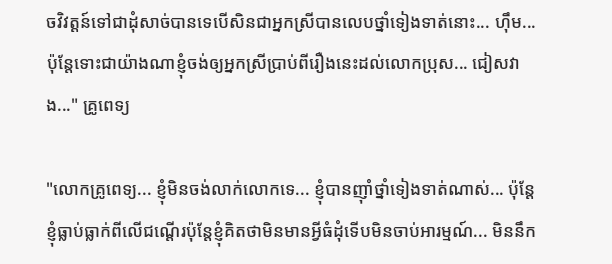ចវិវត្តន៍ទៅជាដុំសាច់បានទេបើសិនជាអ្នកស្រីបានលេបថ្នាំទៀងទាត់នោះ... ហុឹម... ប៉ុន្តែទោះជាយ៉ាងណាខ្ញុំចង់ឲ្យអ្នកស្រីប្រាប់ពីរឿងនេះដល់លោកប្រុស... ជៀសវាង..." គ្រូពេទ្យ

"លោកគ្រូពេទ្យ... ខ្ញុំមិនចង់លាក់លោកទេ... ខ្ញុំបានញុាំថ្នាំទៀងទាត់ណាស់... ប៉ុន្តែខ្ញុំធ្លាប់ធ្លាក់ពីលើជណ្តើរប៉ុន្តែខ្ញុំគិតថាមិនមានអ្វីធំដុំទើបមិនចាប់អារម្មណ៍... មិននឹក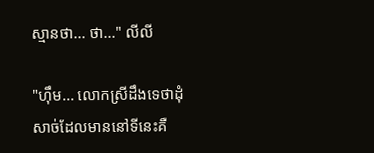ស្មានថា... ថា..." លីលី

"ហុឹម... លោកស្រីដឹងទេថាដុំសាច់ដែលមាននៅទីនេះគឺ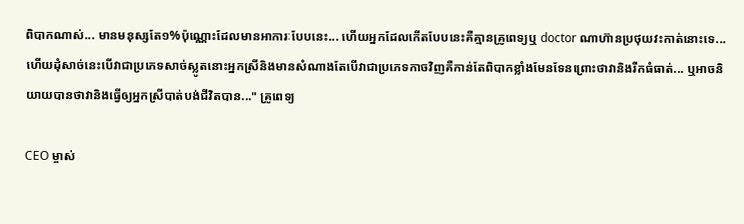ពិបាកណាស់... មានមនុស្សតែ១%ប៉ុណ្ណោះដែលមានអាការៈបែបនេះ... ហើយអ្នកដែលកើតបែបនេះគឺគ្មានគ្រូពេទ្យឬ doctor ណាហ៊ានប្រថុយវះកាត់នោះទេ... ហើយដុំសាច់នេះបើវាជាប្រភេទសាច់ស្លូតនោះអ្នកស្រីនិងមានសំណាងតែបើវាជាប្រភេទកាចវិញគឺកាន់តែពិបាកខ្លាំងមែនទែនព្រោះថាវានិងរីកធំធាត់... ឬអាចនិយាយបានថាវានិងធ្វើឲ្យអ្នកស្រីបាត់បង់ជីវិតបាន..." គ្រូពេទ្យ

CEO ម្ចាស់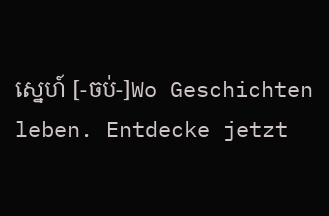ស្នេហ៍ [-ចប់-]Wo Geschichten leben. Entdecke jetzt